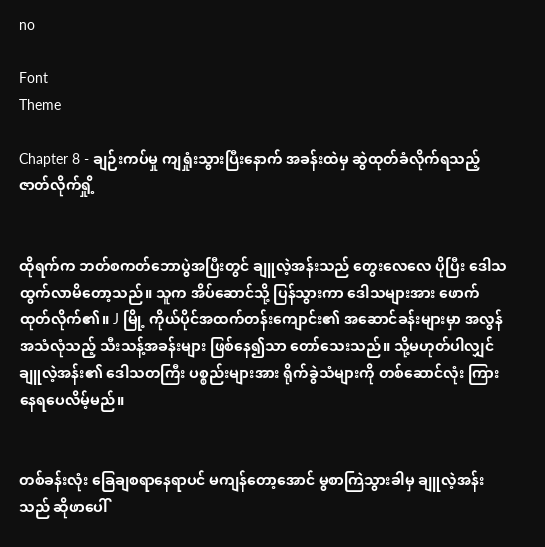no

Font
Theme

Chapter 8 - ချဉ်းကပ်မှု ကျရှုံးသွားပြီးနောက် အခန်းထဲမှ ဆွဲထုတ်ခံလိုက်ရသည့် ဇာတ်လိုက်ရှို့


ထိုရက်က ဘတ်စကတ်ဘောပွဲအပြီးတွင် ချူလဲ့အန်းသည် တွေးလေလေ ပိုပြီး ဒေါသထွက်လာမိတော့သည်။ သူက အိပ်ဆောင်သို့ ပြန်သွားကာ ဒေါသများအား ဖောက်ထုတ်လိုက်၏။ J မြို့ ကိုယ်ပိုင်အထက်တန်းကျောင်း၏ အဆောင်ခန်းများမှာ အလွန် အသံလုံသည့် သီးသန့်အခန်းများ ဖြစ်နေ၍သာ တော်သေးသည်။ သို့မဟုတ်ပါလျှင် ချူလဲ့အန်း၏ ဒေါသတကြီး ပစ္စည်းများအား ရိုက်ခွဲသံများကို တစ်ဆောင်လုံး ကြားနေရပေလိမ့်မည်။


တစ်ခန်းလုံး ခြေချစရာနေရာပင် မကျန်တော့အောင် မွစာကြဲသွားခါမှ ချူလဲ့အန်းသည် ဆိုဖာပေါ်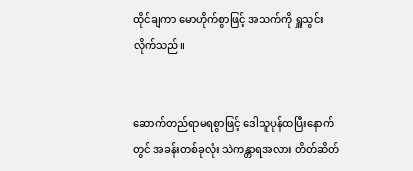ထိုင်ချကာ မောဟိုက်စွာဖြင့် အသက်ကို ရှူသွင်းလိုက်သည်။


ဆောက်တည်ရာမရစွာဖြင့် ဒေါသူပုန်ထပြီးနောက်တွင် အခန်းတစ်ခုလုံး သဲကန္တာရအလား တိတ်ဆိတ်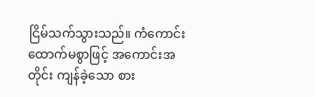ငြိမ်သက်သွားသည်။ ကံကောင်းထောက်မစွာဖြင့် အကောင်းအတိုင်း ကျန်ခဲ့သော စား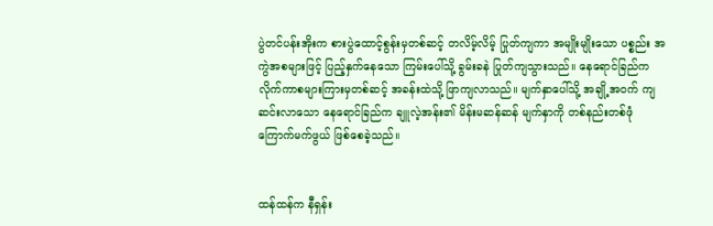ပွဲတင်ပန်းအိုးက စားပွဲထောင့်စွန်းမှတစ်ဆင့် တလိမ့်လိမ့် ပြုတ်ကျကာ အမျိုးမျိုးသော ပစ္စည်း အကွဲအစများဖြင့် ပြည့်နှက်နေသော ကြမ်းပေါ်သို့ ခွမ်းခနဲ ပြုတ်ကျသွားသည်။ နေရောင်ခြည်က လိုက်ကာစများကြားမှတစ်ဆင့် အခန်းထဲသို့ ဖြာကျလာသည်။ မျက်နှာပေါ်သို့ အချို့အဝက် ကျဆင်းလာသော နေရောင်ခြည်က ချူလဲ့အန်း၏ မိန်းမဆန်ဆန် မျက်နှာကို တစ်နည်းတစ်ဖုံ ကြောက်မက်ဖွယ် ဖြစ်စေခဲ့သည်။


ထန်ထန်က နီရှန်း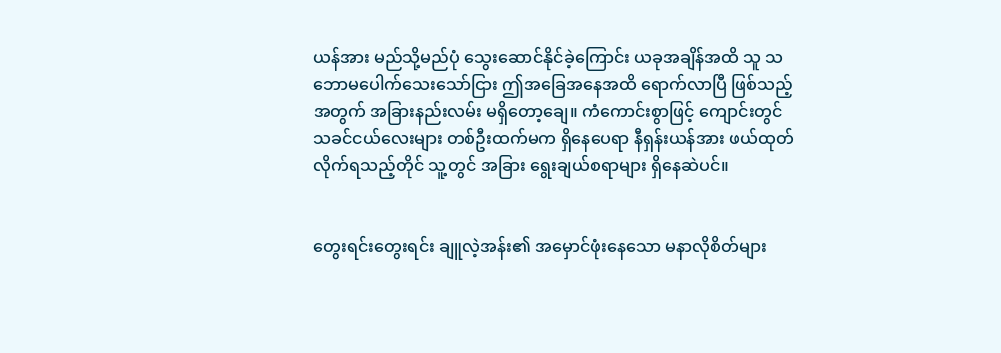ယန်အား မည်သို့မည်ပုံ သွေးဆောင်နိုင်ခဲ့ကြောင်း ယခုအချိန်အထိ သူ သဘောမပေါက်သေးသော်ငြား ဤအခြေအနေအထိ ရောက်လာပြီ ဖြစ်သည့်အတွက် အခြားနည်းလမ်း မရှိတော့ချေ။ ကံကောင်းစွာဖြင့် ကျောင်းတွင် သခင်ငယ်လေးများ တစ်ဦးထက်မက ရှိနေပေရာ နီရှန်းယန်အား ဖယ်ထုတ်လိုက်ရသည့်တိုင် သူ့တွင် အခြား ရွေးချယ်စရာများ ရှိနေဆဲပင်။


တွေးရင်းတွေးရင်း ချူလဲ့အန်း၏ အမှောင်ဖုံးနေသော မနာလိုစိတ်များ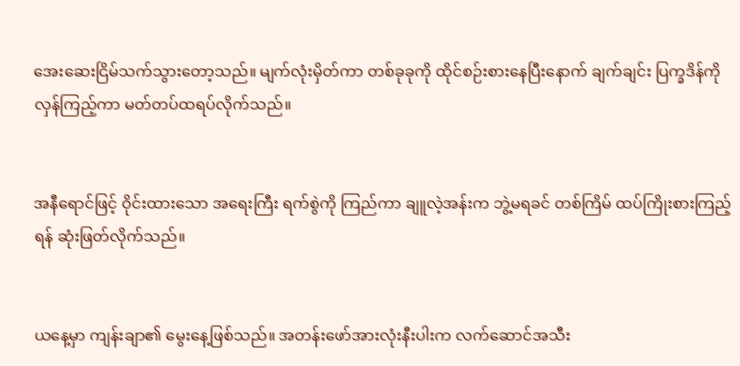အေးဆေးငြိမ်သက်သွားတော့သည်။ မျက်လုံးမှိတ်ကာ တစ်ခုခုကို ထိုင်စဉ်းစားနေပြီးနောက် ချက်ချင်း ပြက္ခဒိန်ကို လှန်ကြည့်ကာ မတ်တပ်ထရပ်လိုက်သည်။


အနီရောင်ဖြင့် ဝိုင်းထားသော အရေးကြီး ရက်စွဲကို ကြည်ကာ ချူလဲ့အန်းက ဘွဲ့မရခင် တစ်ကြိမ် ထပ်ကြိုးစားကြည့်ရန် ဆုံးဖြတ်လိုက်သည်။


ယနေ့မှာ ကျန်းချာ၏ မွေးနေ့ဖြစ်သည်။ အတန်းဖော်အားလုံးနီးပါးက လက်ဆောင်အသီး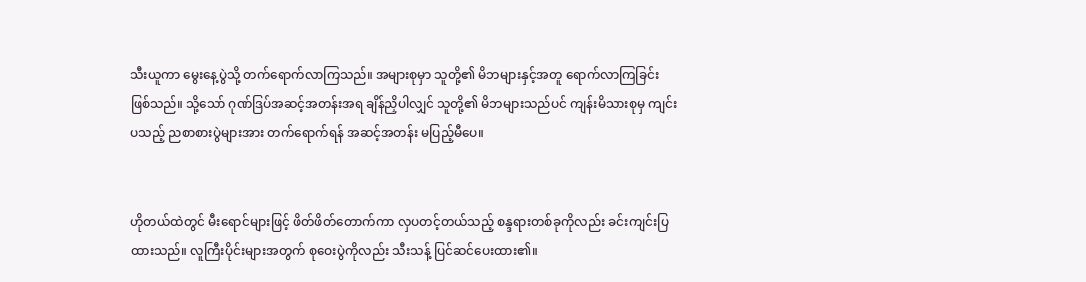သီးယူကာ မွေးနေ့ပွဲသို့ တက်ရောက်လာကြသည်။ အများစုမှာ သူတို့၏ မိဘများနှင့်အတူ ရောက်လာကြခြင်း ဖြစ်သည်။ သို့သော် ဂုဏ်ဒြပ်အဆင့်အတန်းအရ ချိန်ညှိပါလျှင် သူတို့၏ မိဘများသည်ပင် ကျန်းမိသားစုမှ ကျင်းပသည့် ညစာစားပွဲများအား တက်ရောက်ရန် အဆင့်အတန်း မပြည့်မီပေ။


ဟိုတယ်ထဲတွင် မီးရောင်များဖြင့် ဖိတ်ဖိတ်တောက်ကာ လှပတင့်တယ်သည့် စန္ဒရားတစ်ခုကိုလည်း ခင်းကျင်းပြထားသည်။ လူကြီးပိုင်းများအတွက် စုဝေးပွဲကိုလည်း သီးသန့် ပြင်ဆင်ပေးထား၏။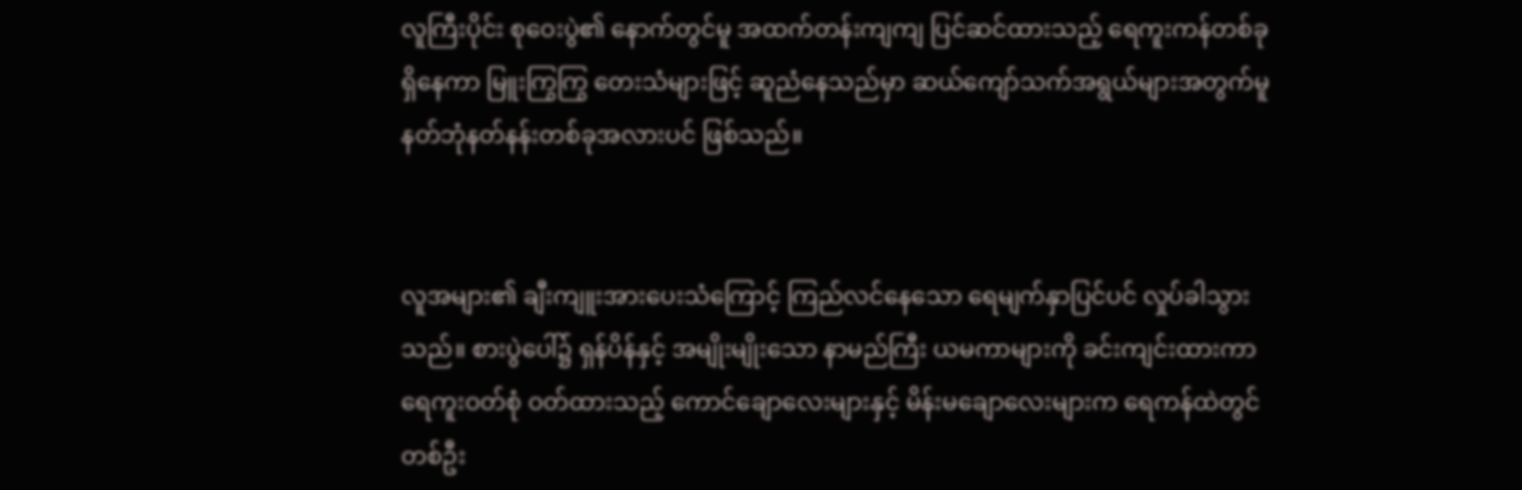လူကြီးပိုင်း စုဝေးပွဲ၏ နောက်တွင်မူ အထက်တန်းကျကျ ပြင်ဆင်ထားသည့် ရေကူးကန်တစ်ခု ရှိနေကာ မြူးကြွကြွ တေးသံများဖြင့် ဆူညံနေသည်မှာ ဆယ်ကျော်သက်အရွယ်များအတွက်မူ နတ်ဘုံနတ်နန်းတစ်ခုအလားပင် ဖြစ်သည်။


လူအများ၏ ချီးကျူးအားပေးသံကြောင့် ကြည်လင်နေသော ရေမျက်နှာပြင်ပင် လှုပ်ခါသွားသည်။ စားပွဲပေါ်၌ ရှန်ပိန်နှင့် အမျိုးမျိုးသော နာမည်ကြီး ယမကာများကို ခင်းကျင်းထားကာ ရေကူးဝတ်စုံ ဝတ်ထားသည့် ကောင်ချောလေးများနှင့် မိန်းမချောလေးများက ရေကန်ထဲတွင် တစ်ဦး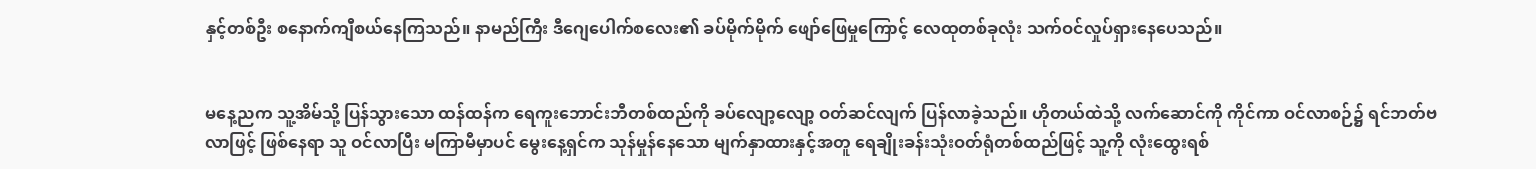နှင့်တစ်ဦး စနောက်ကျီစယ်နေကြသည်။ နာမည်ကြီး ဒီဂျေပေါက်စလေး၏ ခပ်မိုက်မိုက် ဖျော်ဖြေမှုကြောင့် လေထုတစ်ခုလုံး သက်ဝင်လှုပ်ရှားနေပေသည်။


မနေ့ညက သူ့အိမ်သို့ ပြန်သွားသော ထန်ထန်က ရေကူးဘောင်းဘီတစ်ထည်ကို ခပ်လျော့လျော့ ဝတ်ဆင်လျက် ပြန်လာခဲ့သည်။ ဟိုတယ်ထဲသို့ လက်ဆောင်ကို ကိုင်ကာ ဝင်လာစဉ်၌ ရင်ဘတ်ဗလာဖြင့် ဖြစ်နေရာ သူ ဝင်လာပြီး မကြာမီမှာပင် မွေးနေ့ရှင်က သုန်မှုန်နေသော မျက်နှာထားနှင့်အတူ ရေချိုးခန်းသုံးဝတ်ရုံတစ်ထည်ဖြင့် သူ့ကို လုံးထွေးရစ်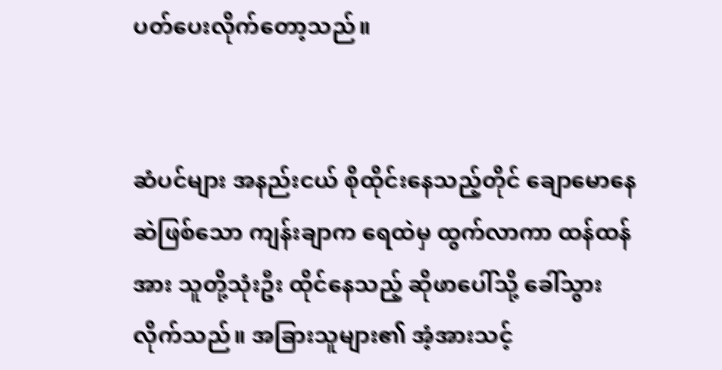ပတ်ပေးလိုက်တော့သည်။


ဆံပင်များ အနည်းငယ် စိုထိုင်းနေသည့်တိုင် ချောမောနေဆဲဖြစ်သော ကျန်းချာက ရေထဲမှ ထွက်လာကာ ထန်ထန်အား သူတို့သုံးဦး ထိုင်နေသည့် ဆိုဖာပေါ်သို့ ခေါ်သွားလိုက်သည်။ အခြားသူများ၏ အံ့အားသင့်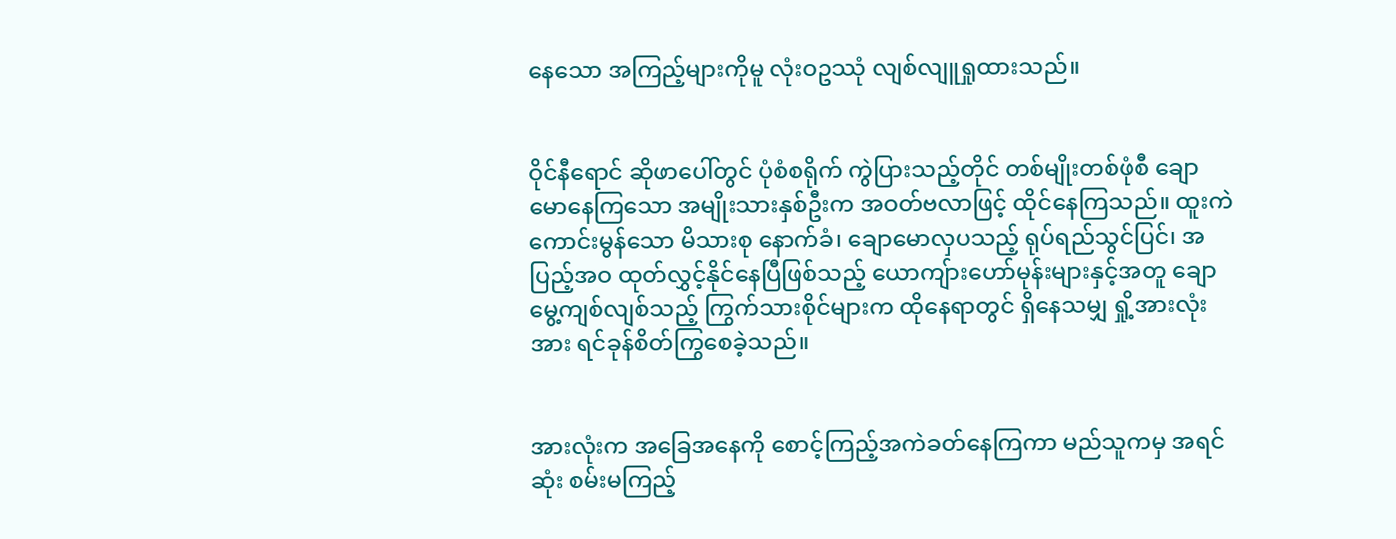နေသော အကြည့်များကိုမူ လုံးဝဥဿုံ လျစ်လျူရှုထားသည်။


ဝိုင်နီရောင် ဆိုဖာပေါ်တွင် ပုံစံစရိုက် ကွဲပြားသည့်တိုင် တစ်မျိုးတစ်ဖုံစီ ချောမောနေကြသော အမျိုးသားနှစ်ဦးက အဝတ်ဗလာဖြင့် ထိုင်နေကြသည်။ ထူးကဲကောင်းမွန်သော မိသားစု နောက်ခံ၊ ချောမောလှပသည့် ရုပ်ရည်သွင်ပြင်၊ အပြည့်အဝ ထုတ်လွှင့်နိုင်နေပြီဖြစ်သည့် ယောကျ်ားဟော်မုန်းများနှင့်အတူ ချောမွေ့ကျစ်လျစ်သည့် ကြွက်သားစိုင်များက ထိုနေရာတွင် ရှိနေသမျှ ရှို့အားလုံးအား ရင်ခုန်စိတ်ကြွစေခဲ့သည်။


အားလုံးက အခြေအနေကို စောင့်ကြည့်အကဲခတ်နေကြကာ မည်သူကမှ အရင်ဆုံး စမ်းမကြည့်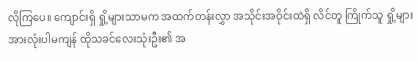လိုကြပေ။ ကျောင်းရှိ ရှို့များသာမက အထက်တန်းလွှာ အသိုင်းအဝိုင်းထဲရှိ လိင်တူ ကြိုက်သူ ရှို့များအားလုံးပါမကျန် ထိုသခင်လေးသုံးဦး၏ အ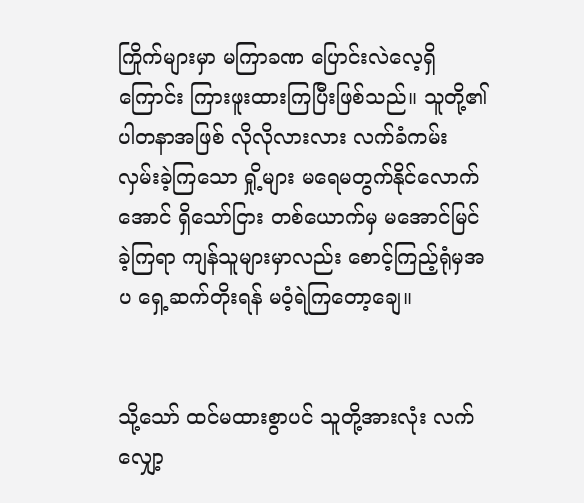ကြိုက်များမှာ မကြာခဏ ပြောင်းလဲလေ့ရှိကြောင်း ကြားဖူးထားကြပြီးဖြစ်သည်။ သူတို့၏ ပါတနာအဖြစ် လိုလိုလားလား လက်ခံကမ်းလှမ်းခဲ့ကြသော ရှို့များ မရေမတွက်နိုင်လောက်အောင် ရှိသော်ငြား တစ်ယောက်မှ မအောင်မြင်ခဲ့ကြရာ ကျန်သူများမှာလည်း စောင့်ကြည့်ရုံမှအပ ရှေ့ဆက်တိုးရန် မဝံ့ရဲကြတော့ချေ။


သို့သော် ထင်မထားစွာပင် သူတို့အားလုံး လက်လျှော့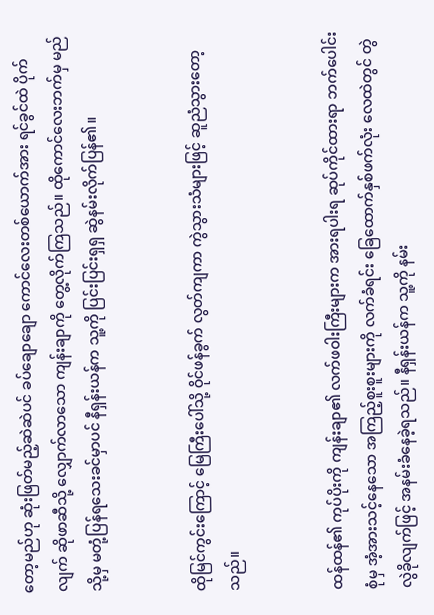တော့မည်ဟု ဆုံးဖြတ်မည့်ဆဲဆဲပင် ခပ်ချောချော ကောင်လေးတစ်ယောက်အား ရင်ခွင်ထဲ ပိုက်လျက် ဆိုဖာဆီသို့ လျှောက်လာသော ကျန်းချာကို တွေ့လိုက်ကြသည်။ ထိုကောင်လေးဘက်မှ မည်သို့မှ မတုံ့ပြန်ရသေးခင်မှာပင် နီရှန်းယန်က သူ့ကို ပြင်းပြင်းရှရှ ဆွဲနမ်းလိုက်ပြန်၏။


ထိုမြင်ကွင်းကြောင့် မြေကြီးပေါ်သို့ ဝိုင်ဖန်ခွက် လွတ်ကျကာ ကွဲသွားသံများဖြင့် ဆူညံသွားတော့သည်။


ထန်ထန်၏ ကုပ်ပိုးကို ကျန်းချာ၏ လက်ဖဝါးကြီးများက အားရပါးရ ဆုပ်ကိုင်ထားရာ ဘက်ပေါင်းစုံမှ အံ့အားသင့်နေသော အကြည့်စူးစူးများကို လက်ခံရင်း ခြေထောက်နှစ်ဖက်လုံး လေထဲတွင် တွဲလွဲခိုလျက်ဖြင့် အနမ်းခံနေခဲ့ရသည်။ နီရှန်းယန်က သူ့ကို နမ်း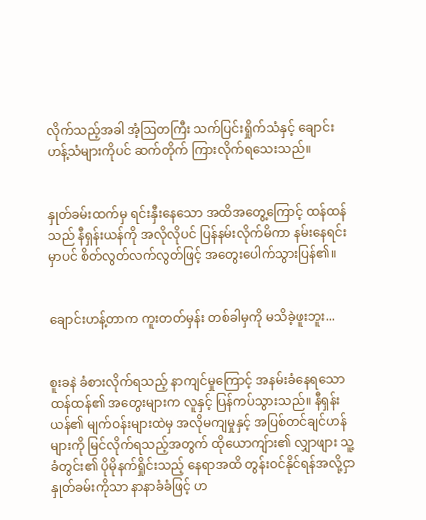လိုက်သည့်အခါ အံ့ဩတကြီး သက်ပြင်းရှိုက်သံနှင့် ချောင်းဟန့်သံများကိုပင် ဆက်တိုက် ကြားလိုက်ရသေးသည်။


နှုတ်ခမ်းထက်မှ ရင်းနှီးနေသော အထိအတွေ့ကြောင့် ထန်ထန်သည် နီရှန်းယန်ကို အလိုလိုပင် ပြန်နမ်းလိုက်မိကာ နမ်းနေရင်းမှာပင် စိတ်လွတ်လက်လွတ်ဖြင့် အတွေးပေါက်သွားပြန်၏။


ချောင်းဟန့်တာက ကူးတတ်မှန်း တစ်ခါမှကို မသိခဲ့ဖူးဘူး...


စူးခနဲ ခံစားလိုက်ရသည့် နာကျင်မှုကြောင့် အနမ်းခံနေရသော ထန်ထန်၏ အတွေးများက လူနှင့် ပြန်ကပ်သွားသည်။ နီရှန်းယန်၏ မျက်ဝန်းများထဲမှ အလိုမကျမှုနှင့် အပြစ်တင်ချင်ဟန်များကို မြင်လိုက်ရသည့်အတွက် ထိုယောကျ်ား၏ လျှာဖျား သူ့ခံတွင်း၏ ပိုမိုနက်ရှိုင်းသည့် နေရာအထိ တွန်းဝင်နိုင်ရန်အလို့ငှာ နှုတ်ခမ်းကိုသာ နာနာခံခံဖြင့် ဟ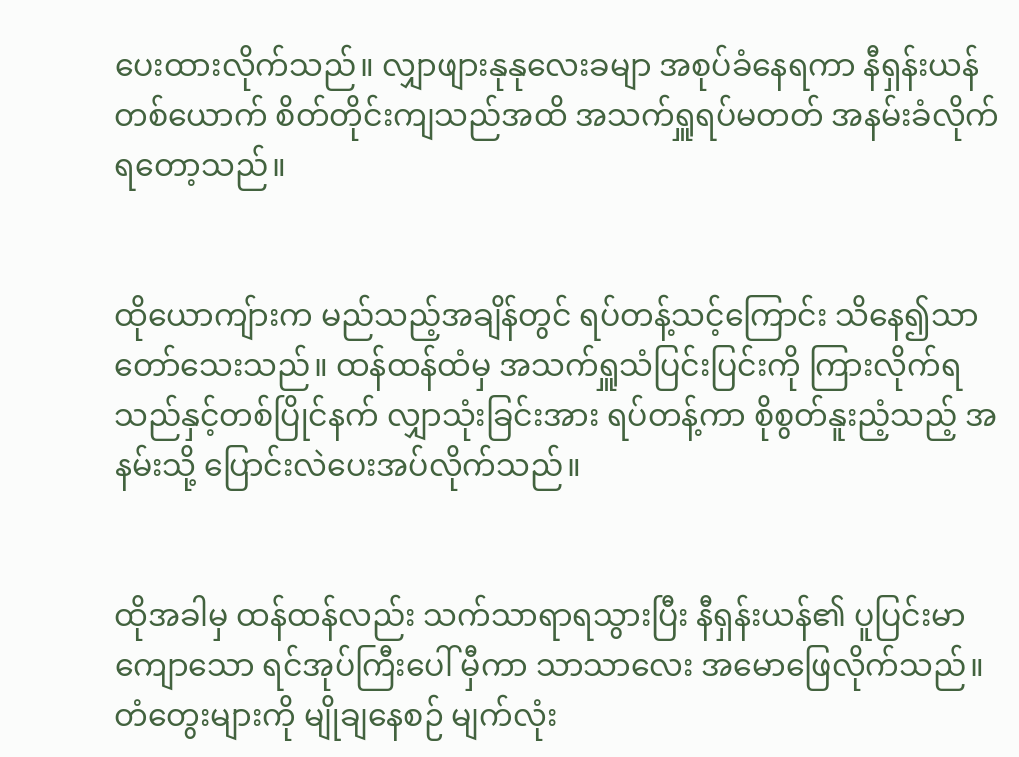ပေးထားလိုက်သည်။ လျှာဖျားနုနုလေးခမျာ အစုပ်ခံနေရကာ နီရှန်းယန်တစ်ယောက် စိတ်တိုင်းကျသည်အထိ အသက်ရှူရပ်မတတ် အနမ်းခံလိုက်ရတော့သည်။


ထိုယောကျ်ားက မည်သည့်အချိန်တွင် ရပ်တန့်သင့်ကြောင်း သိနေ၍သာ တော်သေးသည်။ ထန်ထန်ထံမှ အသက်ရှူသံပြင်းပြင်းကို ကြားလိုက်ရသည်နှင့်တစ်ပြိုင်နက် လျှာသုံးခြင်းအား ရပ်တန့်ကာ စိုစွတ်နူးညံ့သည့် အနမ်းသို့ ပြောင်းလဲပေးအပ်လိုက်သည်။


ထိုအခါမှ ထန်ထန်လည်း သက်သာရာရသွားပြီး နီရှန်းယန်၏ ပူပြင်းမာကျောသော ရင်အုပ်ကြီးပေါ် မှီကာ သာသာလေး အမောဖြေလိုက်သည်။ တံတွေးများကို မျိုချနေစဉ် မျက်လုံး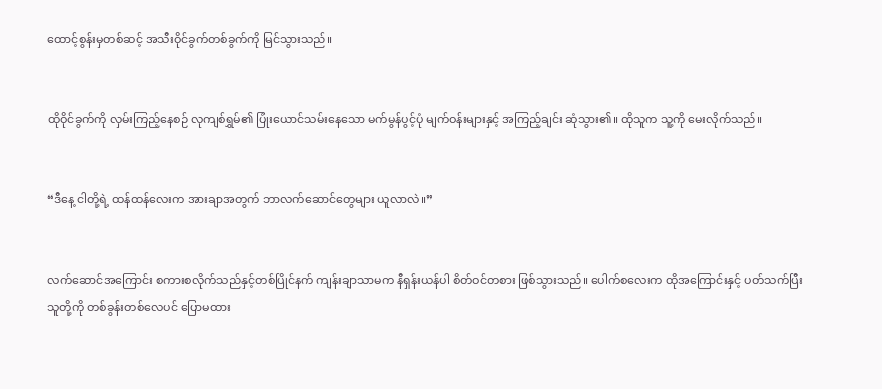ထောင့်စွန်းမှတစ်ဆင့် အသီးဝိုင်ခွက်တစ်ခွက်ကို မြင်သွားသည်။


ထိုဝိုင်ခွက်ကို လှမ်းကြည့်နေစဉ် လုကျစ်ရွှမ်၏ ပြုံးယောင်သမ်းနေသော မက်မွန်ပွင့်ပုံ မျက်ဝန်းများနှင့် အကြည့်ချင်း ဆုံသွား၏။ ထိုသူက သူ့ကို မေးလိုက်သည်။


“ဒီနေ့ ငါတို့ရဲ့ ထန်ထန်လေးက အားချာအတွက် ဘာလက်ဆောင်တွေများ ယူလာလဲ။”


လက်ဆောင်အကြောင်း စကားစလိုက်သည်နှင့်တစ်ပြိုင်နက် ကျန်းချာသာမက နီရှန်းယန်ပါ စိတ်ဝင်တစား ဖြစ်သွားသည်။ ပေါက်စလေးက ထိုအကြောင်းနှင့် ပတ်သက်ပြီး သူတို့ကို တစ်ခွန်းတစ်လေပင် ပြောမထား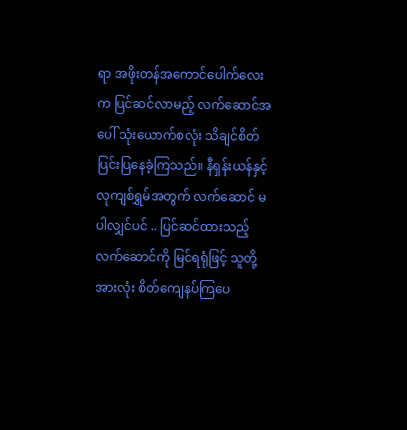ရာ အဖိုးတန်အကောင်ပေါက်လေးက ပြင်ဆင်လာမည့် လက်ဆောင်အပေါ် သုံးယောက်စလုံး သိချင်စိတ် ပြင်းပြနေခဲ့ကြသည်။ နီရှန်းယန်နှင့် လုကျစ်ရွှမ်အတွက် လက်ဆောင် မပါလျှင်ပင် .. ပြင်ဆင်ထားသည့် လက်ဆောင်ကို မြင်ရရုံဖြင့် သူတို့အားလုံး စိတ်ကျေနပ်ကြပေ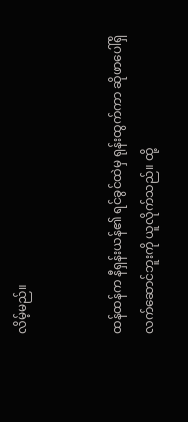လိမ့်မည်။


ထန်ထန်က နီရှန်းယန်၏ ရင်ခွင်ထဲမှ ရုန်းထွက်ကာ ဆိုဖာပေါ်ရှိ လက်ဆောင်ဘူးကို ယူလိုက်သည်။ ထို့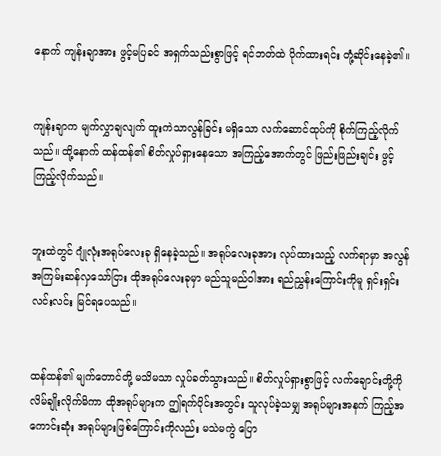နောက် ကျန်းချာအား ဖွင့်မပြခင် အရှက်သည်းစွာဖြင့် ရင်ဘတ်ထဲ ပိုက်ထားရင်း တုံ့ဆိုင်းနေခဲ့၏။


ကျန်းချာက မျက်လွှာချလျက် ထူးကဲသာလွန်ခြင်း မရှိသော လက်ဆောင်ထုပ်ကို စိုက်ကြည့်လိုက်သည်။ ထို့နောက် ထန်ထန်၏ စိတ်လှုပ်ရှားနေသော အကြည့်အောက်တွင် ဖြည်းဖြည်းချင်း ဖွင့်ကြည့်လိုက်သည်။


ဘူးထဲတွင် ဂျုံလုံးအရုပ်လေးခု ရှိနေခဲ့သည်။ အရုပ်လေးခုအား လုပ်ထားသည့် လက်ရာမှာ အလွန် အကြမ်းဆန်လှသော်ငြား ထိုအရုပ်လေးခုမှာ မည်သူမည်ဝါအား ရည်ညွှန်းကြောင်းကိုမူ ရှင်းရှင်းလင်းလင်း မြင်ရပေသည်။


ထန်ထန်၏ မျက်တောင်တို့ မသိမသာ လှုပ်ခတ်သွားသည်။ စိတ်လှုပ်ရှားစွာဖြင့် လက်ချောင်းတို့ကို လိမ်ချိုးလိုက်မိကာ ထိုအရုပ်များက ဤရက်ပိုင်းအတွင်း သူလုပ်ခဲ့သမျှ အရုပ်များအနက် ကြည့်အကောင်းဆုံး အရုပ်များဖြစ်ကြောင်းကိုလည်း မသဲမကွဲ ပြော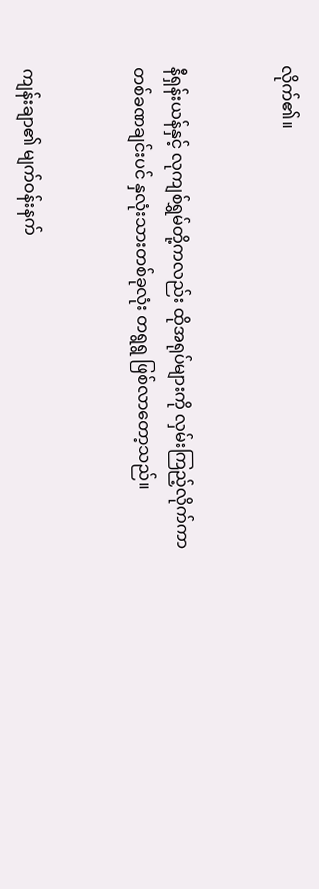လိုက်၏။


နီရှန်းယန်နှင့် လုကျစ်ရွှမ်တို့ကလည်း ထိုအရုပ်များကို လှမ်းကြည့်လိုက်ကာ တစ်ခဏချင်းပင် နှလုံးသားတစ်ခုလုံး တရွရွ ဖြစ်လာတော့သည်။


ကျန်းချာ၏ မျက်ဝန်းနက်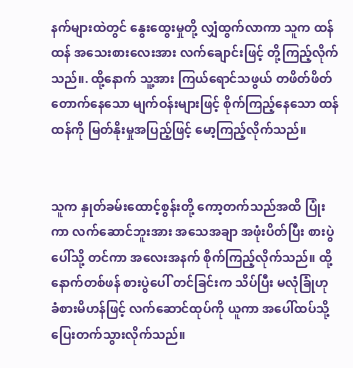နက်များထဲတွင် နွေးထွေးမှုတို့ လျှံထွက်လာကာ သူက ထန်ထန် အသေးစားလေးအား လက်ချောင်းဖြင့် တို့ကြည့်လိုက်သည်။. ထို့နောက် သူ့အား ကြယ်ရောင်သဖွယ် တဖိတ်ဖိတ်တောက်နေသော မျက်ဝန်းများဖြင့် စိုက်ကြည့်နေသော ထန်ထန်ကို မြတ်နိုးမှုအပြည့်ဖြင့် မော့ကြည့်လိုက်သည်။


သူက နှုတ်ခမ်းထောင့်စွန်းတို့ ကော့တက်သည်အထိ ပြုံးကာ လက်ဆောင်ဘူးအား အသေအချာ အဖုံးပိတ်ပြီး စားပွဲပေါ်သို့ တင်ကာ အလေးအနက် စိုက်ကြည့်လိုက်သည်။ ထို့နောက်တစ်ဖန် စားပွဲပေါ် တင်ခြင်းက သိပ်ပြီး မလုံခြုံဟု ခံစားမိဟန်ဖြင့် လက်ဆောင်ထုပ်ကို ယူကာ အပေါ်ထပ်သို့ ပြေးတက်သွားလိုက်သည်။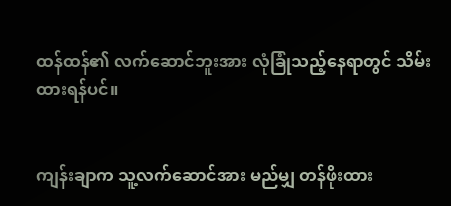ထန်ထန်၏ လက်ဆောင်ဘူးအား လုံခြုံသည့်နေရာတွင် သိမ်းထားရန်ပင်။


ကျန်းချာက သူ့လက်ဆောင်အား မည်မျှ တန်ဖိုးထား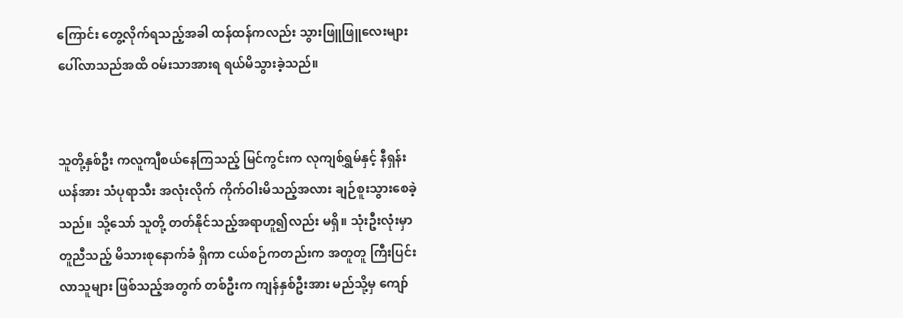ကြောင်း တွေ့လိုက်ရသည့်အခါ ထန်ထန်ကလည်း သွားဖြူဖြူလေးများ ပေါ်လာသည်အထိ ဝမ်းသာအားရ ရယ်မိသွားခဲ့သည်။


သူတို့နှစ်ဦး ကလူကျီစယ်နေကြသည့် မြင်ကွင်းက လုကျစ်ရွှမ်နှင့် နီရှန်းယန်အား သံပုရာသီး အလုံးလိုက် ကိုက်ဝါးမိသည့်အလား ချဉ်စူးသွားစေခဲ့သည်။ သို့သော် သူတို့ တတ်နိုင်သည့်အရာဟူ၍လည်း မရှိ။ သုံးဦးလုံးမှာ တူညီသည့် မိသားစုနောက်ခံ ရှိကာ ငယ်စဉ်ကတည်းက အတူတူ ကြီးပြင်းလာသူများ ဖြစ်သည့်အတွက် တစ်ဦးက ကျန်နှစ်ဦးအား မည်သို့မှ ကျော်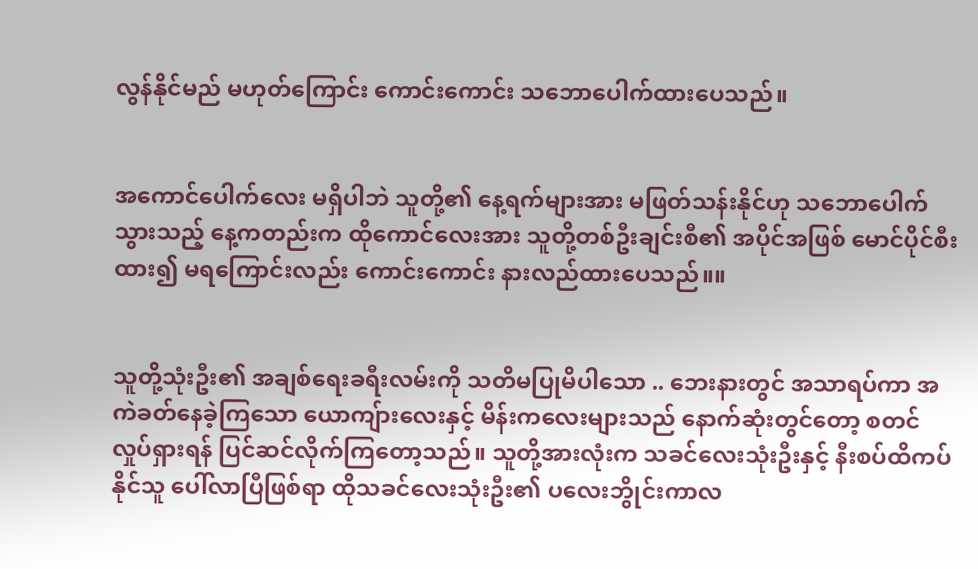လွန်နိုင်မည် မဟုတ်ကြောင်း ကောင်းကောင်း သဘောပေါက်ထားပေသည်။


အကောင်ပေါက်လေး မရှိပါဘဲ သူတို့၏ နေ့ရက်များအား မဖြတ်သန်းနိုင်ဟု သဘောပေါက်သွားသည့် နေ့ကတည်းက ထိုကောင်လေးအား သူတို့တစ်ဦးချင်းစီ၏ အပိုင်အဖြစ် မောင်ပိုင်စီးထား၍ မရကြောင်းလည်း ကောင်းကောင်း နားလည်ထားပေသည်။။


သူတို့သုံးဦး၏ အချစ်ရေးခရီးလမ်းကို သတိမပြုမိပါသော .. ဘေးနားတွင် အသာရပ်ကာ အကဲခတ်နေခဲ့ကြသော ယောကျ်ားလေးနှင့် မိန်းကလေးများသည် နောက်ဆုံးတွင်တော့ စတင်လှုပ်ရှားရန် ပြင်ဆင်လိုက်ကြတော့သည်။ သူတို့အားလုံးက သခင်လေးသုံးဦးနှင့် နီးစပ်ထိကပ်နိုင်သူ ပေါ်လာပြီဖြစ်ရာ ထိုသခင်လေးသုံးဦး၏ ပလေးဘွိုင်းကာလ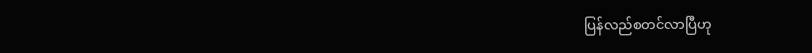ပြန်လည်စတင်လာပြီဟု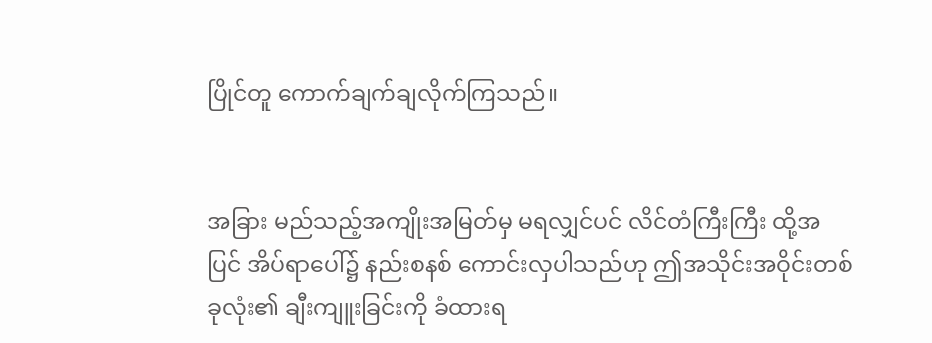ပြိုင်တူ ကောက်ချက်ချလိုက်ကြသည်။


အခြား မည်သည့်အကျိုးအမြတ်မှ မရလျှင်ပင် လိင်တံကြီးကြီး ထို့အပြင် အိပ်ရာပေါ်၌ နည်းစနစ် ကောင်းလှပါသည်ဟု ဤအသိုင်းအဝိုင်းတစ်ခုလုံး၏ ချီးကျူးခြင်းကို ခံထားရ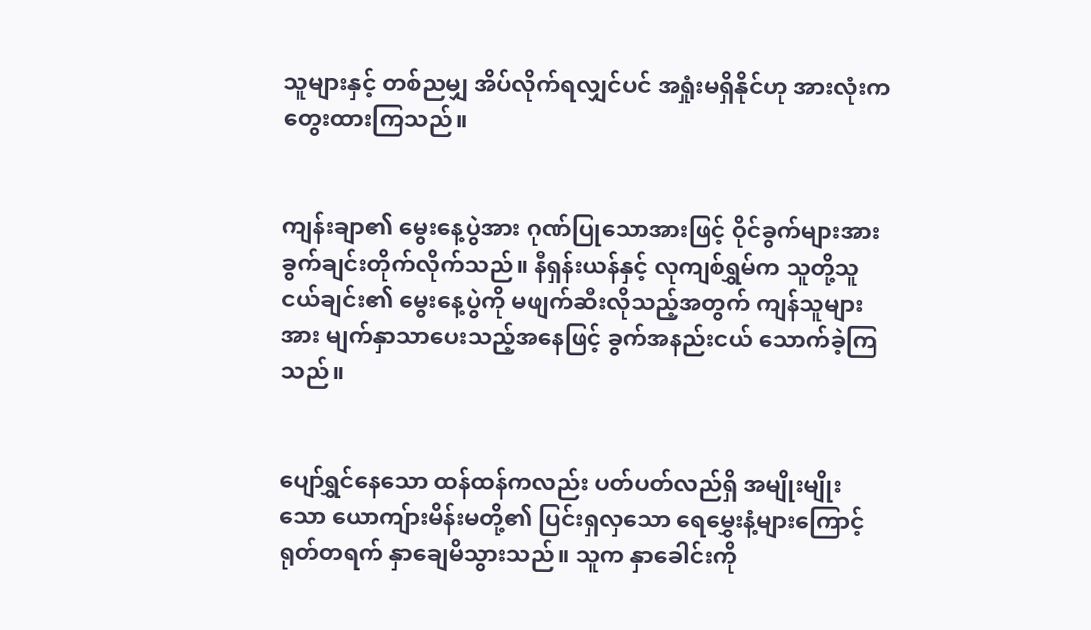သူများနှင့် တစ်ညမျှ အိပ်လိုက်ရလျှင်ပင် အရှုံးမရှိနိုင်ဟု အားလုံးက တွေးထားကြသည်။


ကျန်းချာ၏ မွေးနေ့ပွဲအား ဂုဏ်ပြုသောအားဖြင့် ဝိုင်ခွက်များအား ခွက်ချင်းတိုက်လိုက်သည်။ နီရှန်းယန်နှင့် လုကျစ်ရွှမ်က သူတို့သူငယ်ချင်း၏ မွေးနေ့ပွဲကို မဖျက်ဆီးလိုသည့်အတွက် ကျန်သူများအား မျက်နှာသာပေးသည့်အနေဖြင့် ခွက်အနည်းငယ် သောက်ခဲ့ကြသည်။


ပျော်ရွှင်နေသော ထန်ထန်ကလည်း ပတ်ပတ်လည်ရှိ အမျိုးမျိုးသော ယောကျ်ားမိန်းမတို့၏ ပြင်းရှလှသော ရေမွှေးနံ့များကြောင့် ရုတ်တရက် နှာချေမိသွားသည်။ သူက နှာခေါင်းကို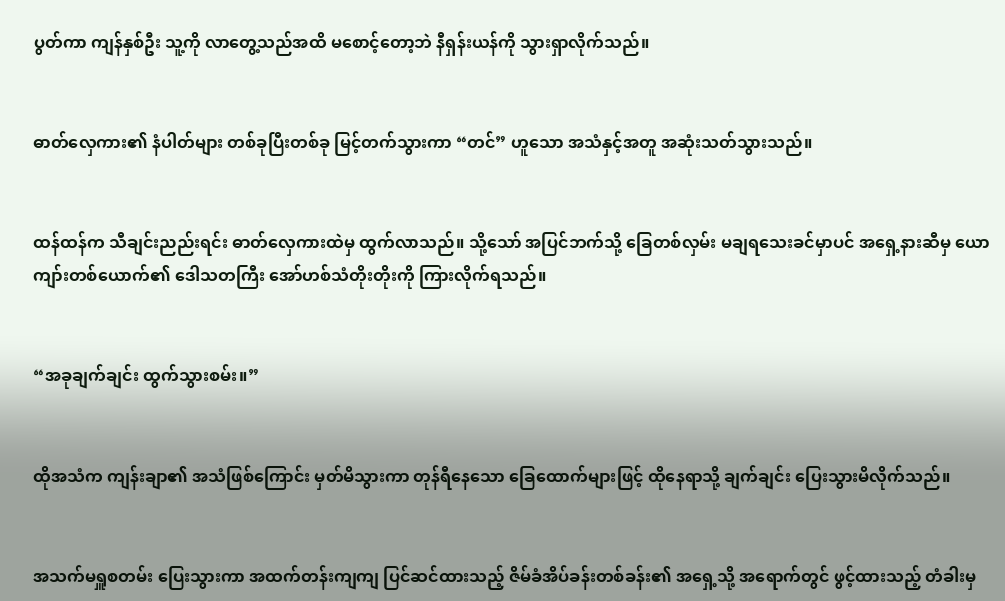ပွတ်ကာ ကျန်နှစ်ဦး သူ့ကို လာတွေ့သည်အထိ မစောင့်တော့ဘဲ နီရှန်းယန်ကို သွားရှာလိုက်သည်။


ဓာတ်လှေကား၏ နံပါတ်များ တစ်ခုပြီးတစ်ခု မြင့်တက်သွားကာ “တင်” ဟူသော အသံနှင့်အတူ အဆုံးသတ်သွားသည်။


ထန်ထန်က သီချင်းညည်းရင်း ဓာတ်လှေကားထဲမှ ထွက်လာသည်။ သို့သော် အပြင်ဘက်သို့ ခြေတစ်လှမ်း မချရသေးခင်မှာပင် အရှေ့နားဆီမှ ယောကျာ်းတစ်ယောက်၏ ဒေါသတကြီး အော်ဟစ်သံတိုးတိုးကို ကြားလိုက်ရသည်။


“အခုချက်ချင်း ထွက်သွားစမ်း။”


ထိုအသံက ကျန်းချာ၏ အသံဖြစ်ကြောင်း မှတ်မိသွားကာ တုန်ရီနေသော ခြေထောက်များဖြင့် ထိုနေရာသို့ ချက်ချင်း ပြေးသွားမိလိုက်သည်။


အသက်မရှူစတမ်း ပြေးသွားကာ အထက်တန်းကျကျ ပြင်ဆင်ထားသည့် ဇိမ်ခံအိပ်ခန်းတစ်ခန်း၏ အရှေ့သို့ အရောက်တွင် ဖွင့်ထားသည့် တံခါးမှ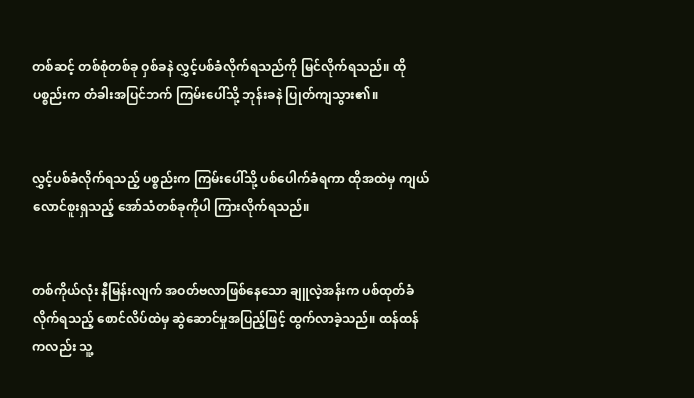တစ်ဆင့် တစ်စုံတစ်ခု ဝှစ်ခနဲ လွှင့်ပစ်ခံလိုက်ရသည်ကို မြင်လိုက်ရသည်။ ထိုပစ္စည်းက တံခါးအပြင်ဘက် ကြမ်းပေါ်သို့ ဘုန်းခနဲ ပြုတ်ကျသွား၏။


လွှင့်ပစ်ခံလိုက်ရသည့် ပစ္စည်းက ကြမ်းပေါ်သို့ ပစ်ပေါက်ခံရကာ ထိုအထဲမှ ကျယ်လောင်စူးရှသည့် အော်သံတစ်ခုကိုပါ ကြားလိုက်ရသည်။


တစ်ကိုယ်လုံး နီမြန်းလျက် အဝတ်ဗလာဖြစ်နေသော ချူလဲ့အန်းက ပစ်ထုတ်ခံလိုက်ရသည့် စောင်လိပ်ထဲမှ ဆွဲဆောင်မှုအပြည့်ဖြင့် ထွက်လာခဲ့သည်။ ထန်ထန်ကလည်း သူ့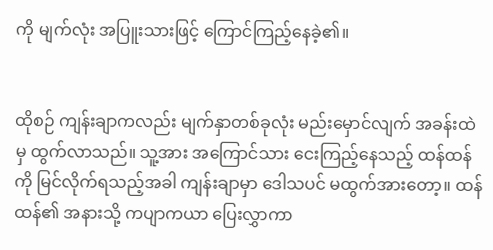ကို မျက်လုံး အပြူးသားဖြင့် ကြောင်ကြည့်နေခဲ့၏။


ထိုစဉ် ကျန်းချာကလည်း မျက်နှာတစ်ခုလုံး မည်းမှောင်လျက် အခန်းထဲမှ ထွက်လာသည်။ သူ့အား အကြောင်သား ငေးကြည့်နေသည့် ထန်ထန်ကို မြင်လိုက်ရသည့်အခါ ကျန်းချာမှာ ဒေါသပင် မထွက်အားတော့။ ထန်ထန်၏ အနားသို့ ကပျာကယာ ပြေးလွှာကာ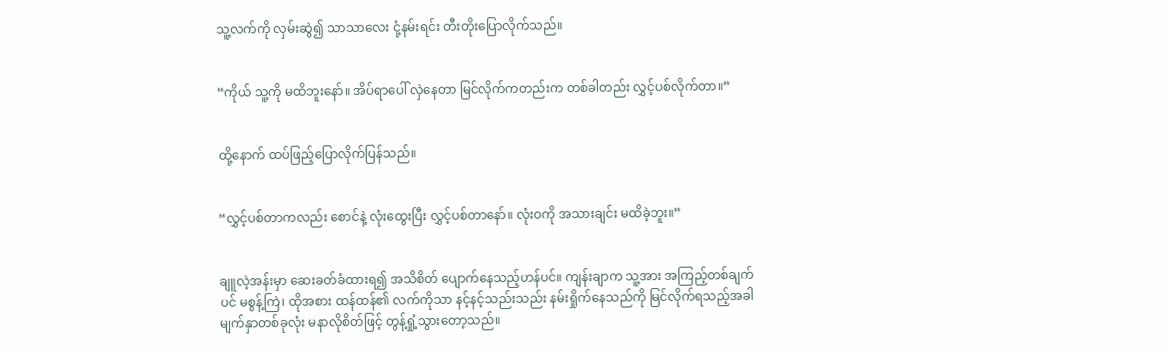သူ့လက်ကို လှမ်းဆွဲ၍ သာသာလေး ငုံ့နမ်းရင်း တီးတိုးပြောလိုက်သည်။


“ကိုယ် သူ့ကို မထိဘူးနော်။ အိပ်ရာပေါ် လှဲနေတာ မြင်လိုက်ကတည်းက တစ်ခါတည်း လွှင့်ပစ်လိုက်တာ။”


ထို့နောက် ထပ်ဖြည့်ပြောလိုက်ပြန်သည်။


“လွှင့်ပစ်တာကလည်း စောင်နဲ့ လုံးထွေးပြီး လွှင့်ပစ်တာနော်။ လုံးဝကို အသားချင်း မထိခဲ့ဘူး။”


ချူလဲ့အန်းမှာ ဆေးခတ်ခံထားရ၍ အသိစိတ် ပျောက်နေသည့်ဟန်ပင်။ ကျန်းချာက သူ့အား အကြည့်တစ်ချက်ပင် မစွန့်ကြဲ၊ ထိုအစား ထန်ထန်၏ လက်ကိုသာ နင့်နင့်သည်းသည်း နမ်းရှိုက်နေသည်ကို မြင်လိုက်ရသည့်အခါ မျက်နှာတစ်ခုလုံး မနာလိုစိတ်ဖြင့် တွန့်ရှုံ့သွားတော့သည်။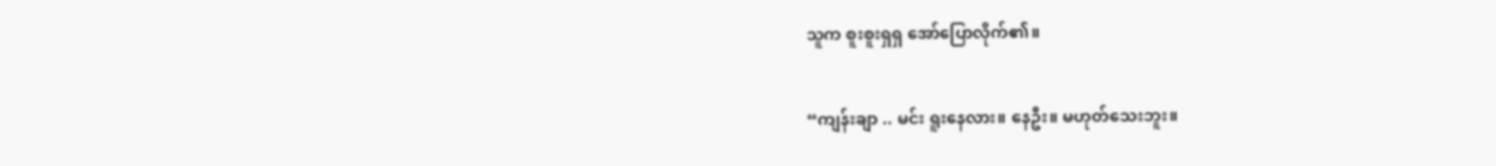သူက စူးစူးရှရှ အော်ပြောလိုက်၏။


“ကျန်းချာ .. မင်း ရူးနေလား။ နေဦး။ မဟုတ်သေးဘူး။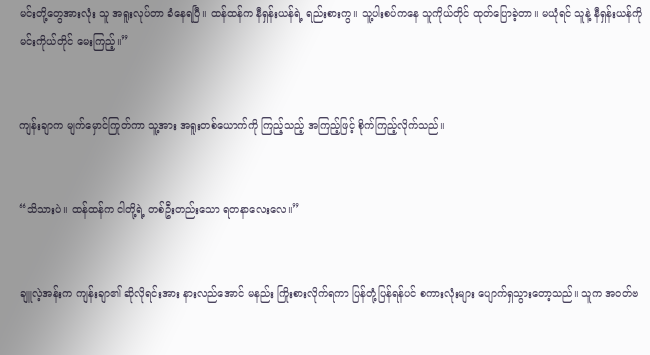မင်းတို့တွေအားလုံး သူ အရူးလုပ်တာ ခံနေရပြီ။ ထန်ထန်က နီရှန်းယန်ရဲ့ ရည်းစားကွ။ သူ့ပါးစပ်ကနေ သူကိုယ်တိုင် ထုတ်ပြောခဲ့တာ။ မယုံရင် သူနဲ့ နီရှန်းယန်ကို မင်းကိုယ်တိုင် မေးကြည့်။”


ကျန်းချာက မျက်မှောင်ကြုတ်ကာ သူ့အား အရူးတစ်ယောက်ကို ကြည့်သည့် အကြည့်ဖြင့် စိုက်ကြည့်လိုက်သည်။


“သိသားပဲ။ ထန်ထန်က ငါတို့ရဲ့ တစ်ဦးတည်းသော ရတနာလေးလေ။”


ချူလဲ့အန်းက ကျန်းချာ၏ ဆိုလိုရင်းအား နားလည်အောင် မနည်း ကြိုးစားလိုက်ရကာ ပြန်တုံ့ပြန်ရန်ပင် စကားလုံးများ ပျောက်ရှသွားတော့သည်။ သူက အဝတ်ဗ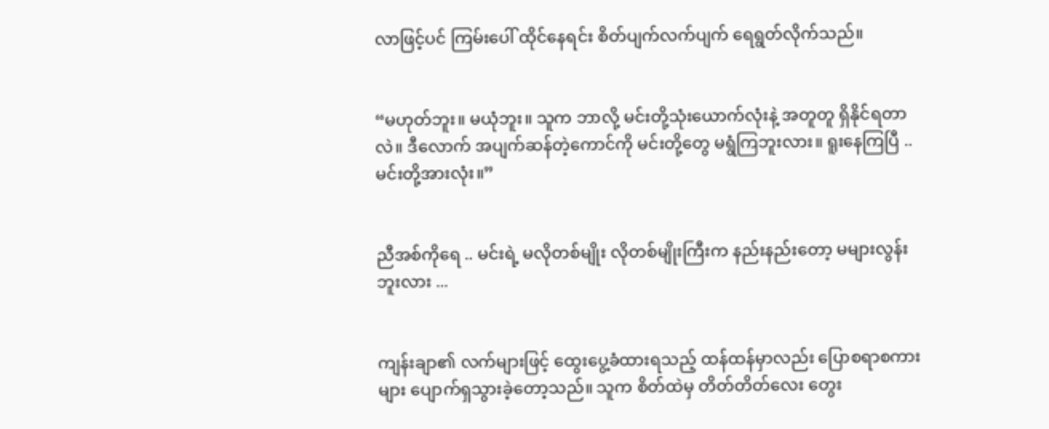လာဖြင့်ပင် ကြမ်းပေါ် ထိုင်နေရင်း စိတ်ပျက်လက်ပျက် ရေရွတ်လိုက်သည်။


“မဟုတ်ဘူး။ မယုံဘူး။ သူက ဘာလို့ မင်းတို့သုံးယောက်လုံးနဲ့ အတူတူ ရှိနိုင်ရတာလဲ။ ဒီလောက် အပျက်ဆန်တဲ့ကောင်ကို မင်းတို့တွေ မရွံကြဘူးလား။ ရူးနေကြပြီ .. မင်းတို့အားလုံး။”


ညီအစ်ကိုရေ .. မင်းရဲ့ မလိုတစ်မျိုး လိုတစ်မျိုးကြီးက နည်းနည်းတော့ မများလွန်းဘူးလား ...


ကျန်းချာ၏ လက်များဖြင့် ထွေးပွေ့ခံထားရသည့် ထန်ထန်မှာလည်း ပြောစရာစကားများ ပျောက်ရှသွားခဲ့တော့သည်။ သူက စိတ်ထဲမှ တိတ်တိတ်လေး တွေး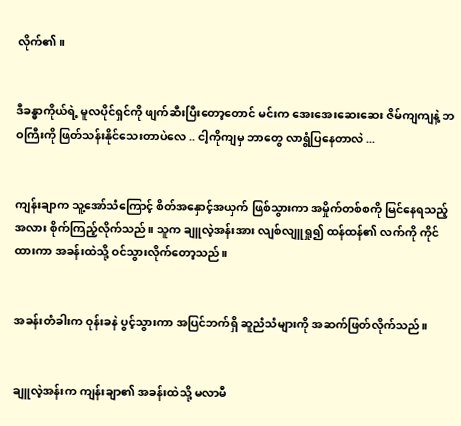လိုက်၏။


ဒီခန္ဓာကိုယ်ရဲ့ မူလပိုင်ရှင်ကို ဖျက်ဆီးပြီးတော့တောင် မင်းက အေးအေးဆေးဆေး ဇိမ်ကျကျနဲ့ ဘဝကြီးကို ဖြတ်သန်းနိုင်သေးတာပဲလေ .. ငါ့ကိုကျမှ ဘာတွေ လာရွံပြနေတာလဲ ...


ကျန်းချာက သူ့အော်သံကြောင့် စိတ်အနှောင့်အယှက် ဖြစ်သွားကာ အမှိုက်တစ်စကို မြင်နေရသည့်အလား စိုက်ကြည့်လိုက်သည်။ သူက ချူလဲ့အန်းအား လျစ်လျူရှု၍ ထန်ထန်၏ လက်ကို ကိုင်ထားကာ အခန်းထဲသို့ ဝင်သွားလိုက်တော့သည်။


အခန်းတံခါးက ဝုန်းခနဲ ပွင့်သွားကာ အပြင်ဘက်ရှိ ဆူညံသံများကို အဆက်ဖြတ်လိုက်သည်။


ချူလဲ့အန်းက ကျန်းချာ၏ အခန်းထဲသို့ မလာမီ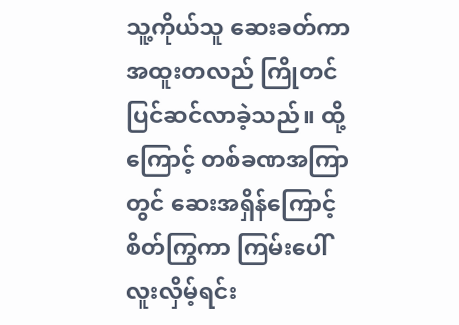သူ့ကိုယ်သူ ဆေးခတ်ကာ အထူးတလည် ကြိုတင်ပြင်ဆင်လာခဲ့သည်။ ထို့ကြောင့် တစ်ခဏအကြာတွင် ဆေးအရှိန်ကြောင့် စိတ်ကြွကာ ကြမ်းပေါ် လူးလှိမ့်ရင်း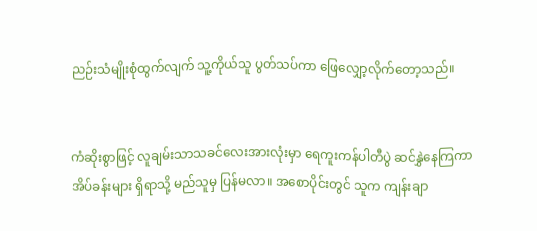ညဉ်းသံမျိုးစုံထွက်လျက် သူ့ကိုယ်သူ ပွတ်သပ်ကာ ဖြေလျှော့လိုက်တော့သည်။


ကံဆိုးစွာဖြင့် လူချမ်းသာသခင်လေးအားလုံးမှာ ရေကူးကန်ပါတီပွဲ ဆင်နွှဲနေကြကာ အိပ်ခန်းများ ရှိရာသို့ မည်သူမှ ပြန်မလာ။ အစောပိုင်းတွင် သူက ကျန်းချာ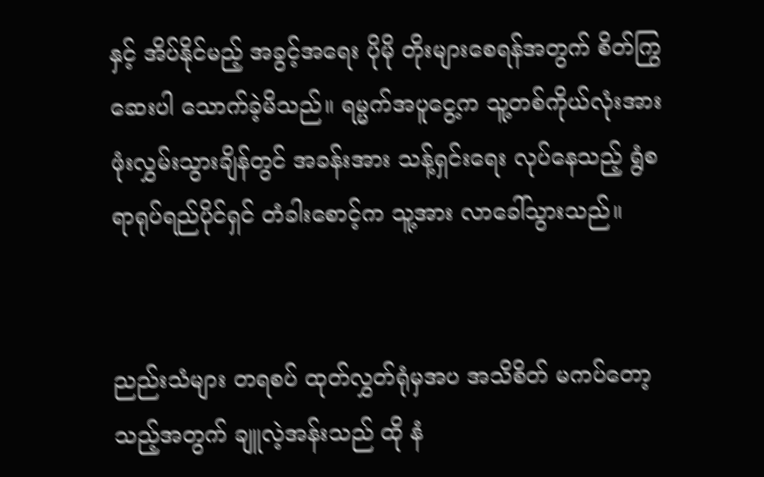နှင့် အိပ်နိုင်မည့် အခွင့်အရေး ပိုမို တိုးများစေရန်အတွက် စိတ်ကြွဆေးပါ သောက်ခဲ့မိသည်။ ရမ္မက်အပူငွေ့က သူ့တစ်ကိုယ်လုံးအား ဖုံးလွှမ်းသွားချိန်တွင် အခန်းအား သန့်ရှင်းရေး လုပ်နေသည့် ရွံစရာရုပ်ရည်ပိုင်ရှင် တံခါးစောင့်က သူ့အား လာခေါ်သွားသည်။


ညည်းသံများ တရစပ် ထုတ်လွှတ်ရုံမှအပ အသိစိတ် မကပ်တော့သည့်အတွက် ချူလဲ့အန်းသည် ထို နံ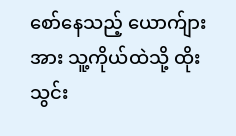စော်နေသည့် ယောက်ျားအား သူ့ကိုယ်ထဲသို့ ထိုးသွင်း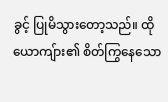ခွင့် ပြုမိသွားတော့သည်။ ထိုယောကျ်ား၏ စိတ်ကြွနေသော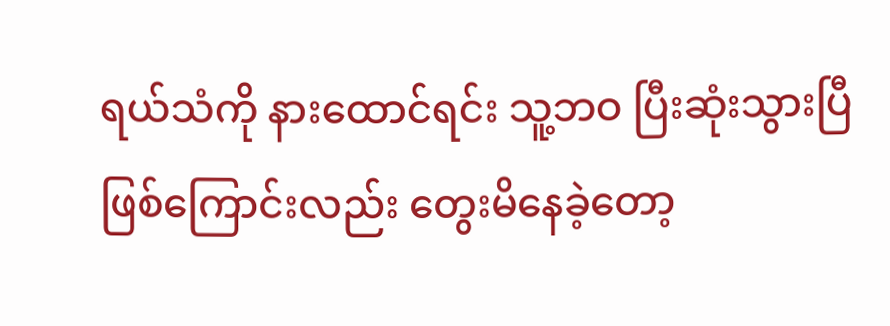ရယ်သံကို နားထောင်ရင်း သူ့ဘဝ ပြီးဆုံးသွားပြီဖြစ်ကြောင်းလည်း တွေးမိနေခဲ့တော့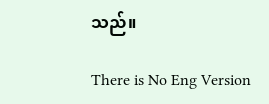သည်။

There is No Eng Version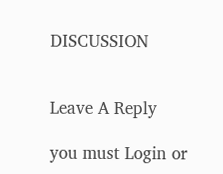DISCUSSION


Leave A Reply

you must Login or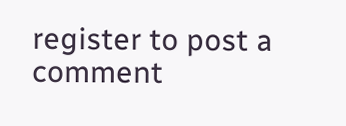register to post a comment